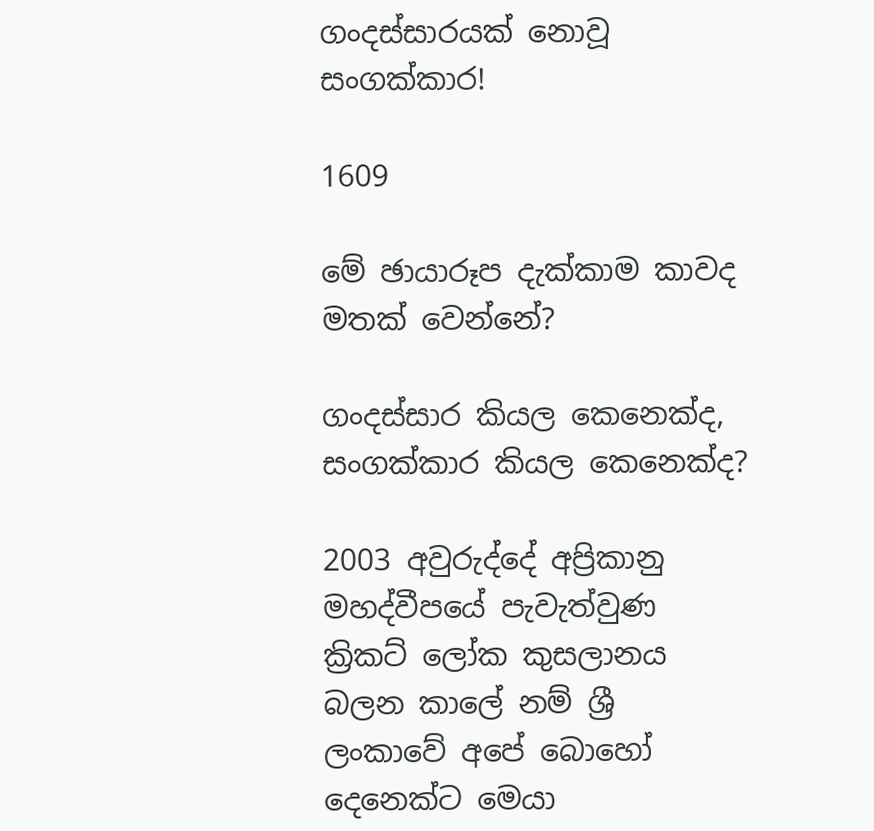ගංදස්සාරයක් නොවූ සංගක්කාර!

1609

මේ ඡායාරූප දැක්කාම කාවද මතක් වෙන්නේ?

ගංදස්සාර කියල කෙනෙක්ද, සංගක්කාර කියල කෙනෙක්ද?

2003 අවුරුද්දේ අප්‍රිකානු මහද්වීපයේ පැවැත්වුණ ක්‍රිකට් ලෝක කුසලානය බලන කාලේ නම් ශ්‍රී ලංකාවේ අපේ බොහෝ දෙනෙක්ට මෙයා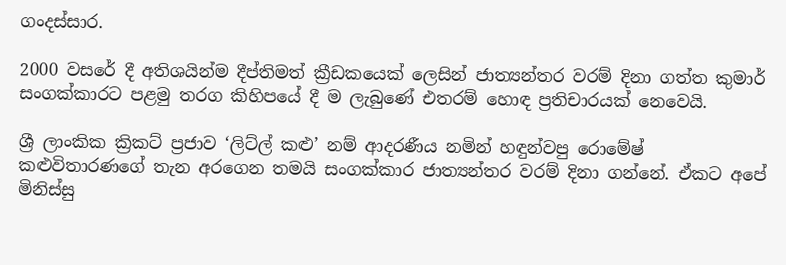ගංදස්සාර.

2000 වසරේ දී අතිශයින්ම දීප්තිමත් ක්‍රීඩකයෙක් ලෙසින් ජාත්‍යන්තර වරම් දිනා ගත්ත කුමාර් සංගක්කාරට පළමු තරග කිහිපයේ දී ම ලැබුණේ එතරම් හොඳ ප්‍රතිචාරයක් නෙවෙයි.

ශ්‍රී ලාංකික ක්‍රිකට් ප්‍රජාව ‘ලිට්ල් කළු’ නම් ආදරණීය නමින් හඳුන්වපු රොමේෂ් කළුවිතාරණගේ තැන අරගෙන තමයි සංගක්කාර ජාත්‍යන්තර වරම් දිනා ගන්නේ. ඒකට අපේ මිනිස්සු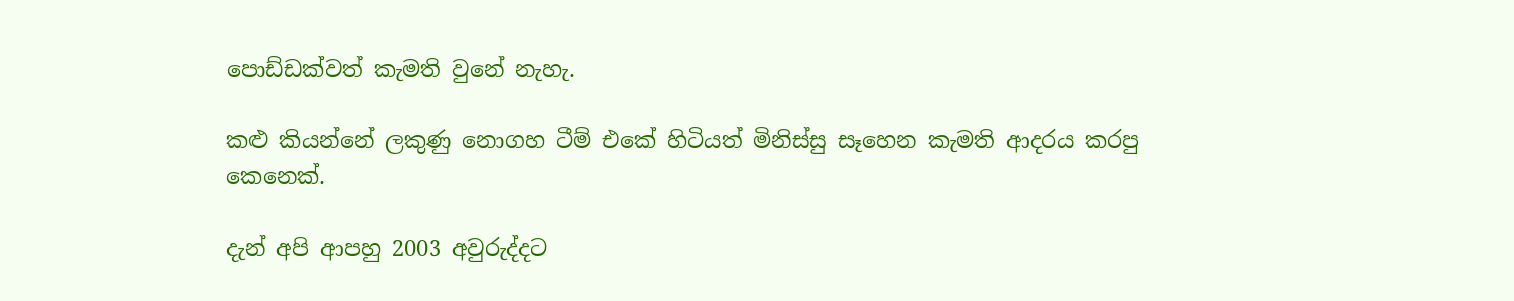පොඩ්ඩක්වත් කැමති වුනේ නැහැ.

කළු කියන්නේ ලකුණු නොගහ ටීම් එකේ හිටියත් මිනිස්සු සෑහෙන කැමති ආදරය කරපු කෙනෙක්.

දැන් අපි ආපහු 2003 අවුරුද්දට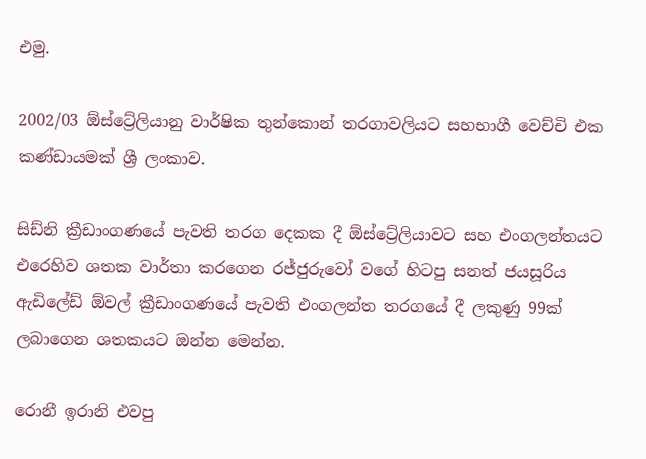එමු.

2002/03 ඕස්ට්‍රේලියානු වාර්ෂික තුන්කොන් තරගාවලියට සහභාගී වෙච්චි එක කණ්ඩායමක් ශ්‍රී ලංකාව.

සිඩ්නි ක්‍රීඩාංගණයේ පැවති තරග දෙකක දී ඕස්ට්‍රේලියාවට සහ එංගලන්තයට එරෙහිව ශතක වාර්තා කරගෙන රජ්ජුරුවෝ වගේ හිටපු සනත් ජයසූරිය ඇඩිලේඩ් ඕවල් ක්‍රීඩාංගණයේ පැවති එංගලන්ත තරගයේ දී ලකුණු 99ක් ලබාගෙන ශතකයට ඔන්න මෙන්න.

රොනී ඉරානි එවපු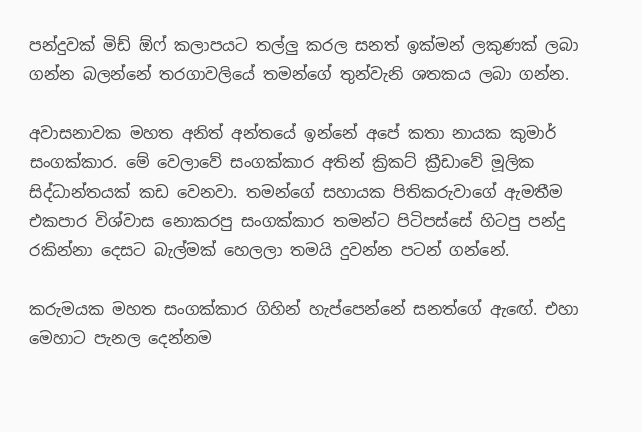පන්දුවක් මිඩ් ඕෆ් කලාපයට තල්ලු කරල සනත් ඉක්මන් ලකුණක් ලබා ගන්න බලන්නේ තරගාවලියේ තමන්ගේ තුන්වැනි ශතකය ලබා ගන්න.

අවාසනාවක මහත අනිත් අන්තයේ ඉන්නේ අපේ කතා නායක කුමාර් සංගක්කාර. මේ වෙලාවේ සංගක්කාර අතින් ක්‍රිකට් ක්‍රීඩාවේ මූලික සිද්ධාන්තයක් කඩ වෙනවා. තමන්ගේ සහායක පිතිකරුවාගේ ඇමතීම එකපාර විශ්වාස නොකරපු සංගක්කාර තමන්ට පිටිපස්සේ හිටපු පන්දු රකින්නා දෙසට බැල්මක් හෙලලා තමයි දුවන්න පටන් ගන්නේ.

කරුමයක මහත සංගක්කාර ගිහින් හැප්පෙන්නේ සනත්ගේ ඇඟේ. එහා මෙහාට පැනල දෙන්නම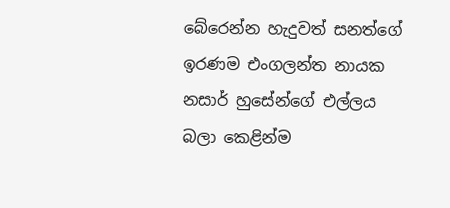බේරෙන්න හැදුවත් සනත්ගේ ඉරණම එංගලන්ත නායක නසාර් හුසේන්ගේ එල්ලය බලා කෙළින්ම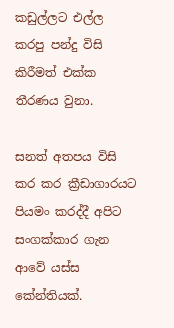කඩුල්ලට එල්ල කරපු පන්දු විසි කිරීමත් එක්ක තීරණය වුනා.

සනත් අතපය විසි කර කර ක්‍රීඩාගාරයට පියමං කරද්දී අපිට සංගක්කාර ගැන ආවේ යස්ස කේන්තියක්.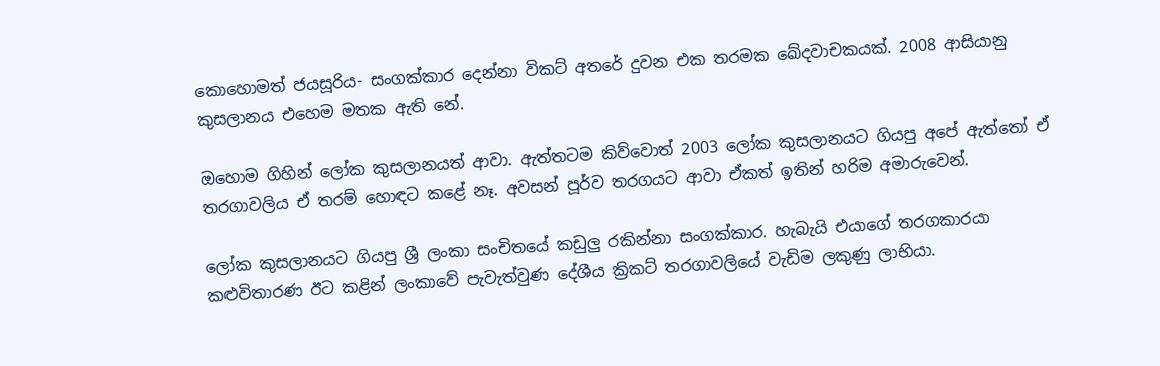කොහොමත් ජයසූරිය- සංගක්කාර දෙන්නා විකට් අතරේ දුවන එක තරමක ඛේදවාචකයක්. 2008 ආසියානු කුසලානය එහෙම මතක ඇති නේ.

ඔහොම ගිහින් ලෝක කුසලානයත් ආවා. ඇත්තටම කිව්වොත් 2003 ලෝක කුසලානයට ගියපු අපේ ඇත්තෝ ඒ තරගාවලිය ඒ තරම් හොඳට කළේ නෑ. අවසන් පූර්ව තරගයට ආවා ඒකත් ඉතින් හරිම අමාරුවෙන්.

ලෝක කුසලානයට ගියපු ශ්‍රී ලංකා සංචිතයේ කඩුලු රකින්නා සංගක්කාර. හැබැයි එයාගේ තරගකාරයා කළුවිතාරණ ඊට කළින් ලංකාවේ පැවැත්වුණ දේශීය ක්‍රිකට් තරගාවලියේ වැඩිම ලකුණු ලාභියා.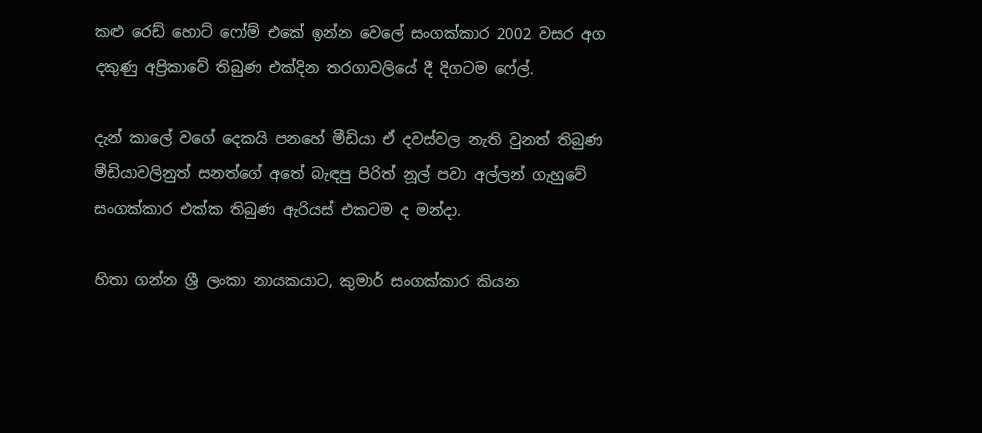කළු රෙඩ් හොට් ෆෝම් එකේ ඉන්න වෙලේ සංගක්කාර 2002 වසර අග දකුණු අප්‍රිකාවේ තිබුණ එක්දින තරගාවලියේ දී දිගටම ෆේල්.

දැන් කාලේ වගේ දෙකයි පනහේ මීඩියා ඒ දවස්වල නැති වුනත් තිබුණ මීඩියාවලිනුත් සනත්ගේ අතේ බැඳපු පිරිත් නූල් පවා අල්ලන් ගැහුවේ සංගක්කාර එක්ක තිබුණ ඇරියස් එකටම ද මන්දා.

හිතා ගන්න ශ්‍රී ලංකා නායකයාට, කුමාර් සංගක්කාර කියන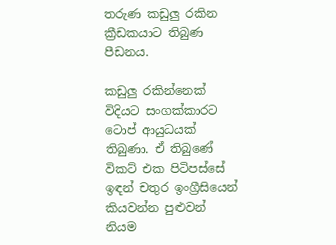තරුණ කඩුලු රකින ක්‍රීඩකයාට තිබුණ පීඩනය.

කඩුලු රකින්නෙක් විදියට සංගක්කාරට ටොප් ආයුධයක් තිබුණා. ඒ තිබුණේ විකට් එක පිටිපස්සේ ඉඳන් චතුර ඉංග්‍රීසියෙන් කියවන්න පුළුවන් නියම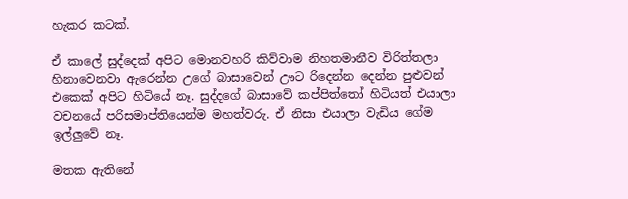හැකර කටක්.

ඒ කාලේ සුද්දෙක් අපිට මොනවහරි කිව්වාම නිහතමානීව විරිත්තලා හිනාවෙනවා ඇරෙන්න උගේ බාසාවෙන් ඌට රිදෙන්න දෙන්න පුළුවන් එකෙක් අපිට හිටියේ නෑ. සුද්දගේ බාසාවේ කප්පිත්තෝ හිටියත් එයාලා වචනයේ පරිසමාප්තියෙන්ම මහත්වරු. ඒ නිසා එයාලා වැඩිය ගේම ඉල්ලුවේ නෑ.

මතක ඇතිනේ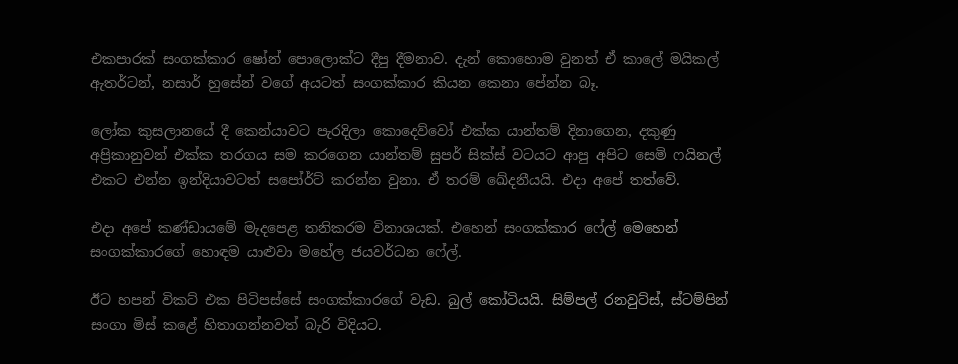එකපාරක් සංගක්කාර ෂෝන් පොලොක්ට දීපු දීමනාව. දැන් කොහොම වුනත් ඒ කාලේ මයිකල් ඇතර්ටන්, නසාර් හුසේන් වගේ අයටත් සංගක්කාර කියන කෙනා පේන්න බෑ.

ලෝක කුසලානයේ දී කෙන්යාවට පැරදිලා කොදෙව්වෝ එක්ක යාන්තම් දිනාගෙන, දකුණු අප්‍රිකානුවන් එක්ක තරගය සම කරගෙන යාන්තම් සුපර් සික්ස් වටයට ආපු අපිට සෙමි ෆයිනල් එකට එන්න ඉන්දියාවටත් සපෝර්ට් කරන්න වුනා. ඒ තරම් ඛේදනීයයි. එදා අපේ තත්වේ.

එදා අපේ කණ්ඩායමේ මැදපෙළ තනිකරම විනාශයක්. එහෙන් සංගක්කාර ෆේල් මෙහෙන් සංගක්කාරගේ හොඳම යාළුවා මහේල ජයවර්ධන ෆේල්.

ඊට හපන් විකට් එක පිටිපස්සේ සංගක්කාරගේ වැඩ. බුල් කෝටියයි. සිම්පල් රනවුට්ස්, ස්ටම්පින් සංගා මිස් කළේ හිතාගන්නවත් බැරි විදියට.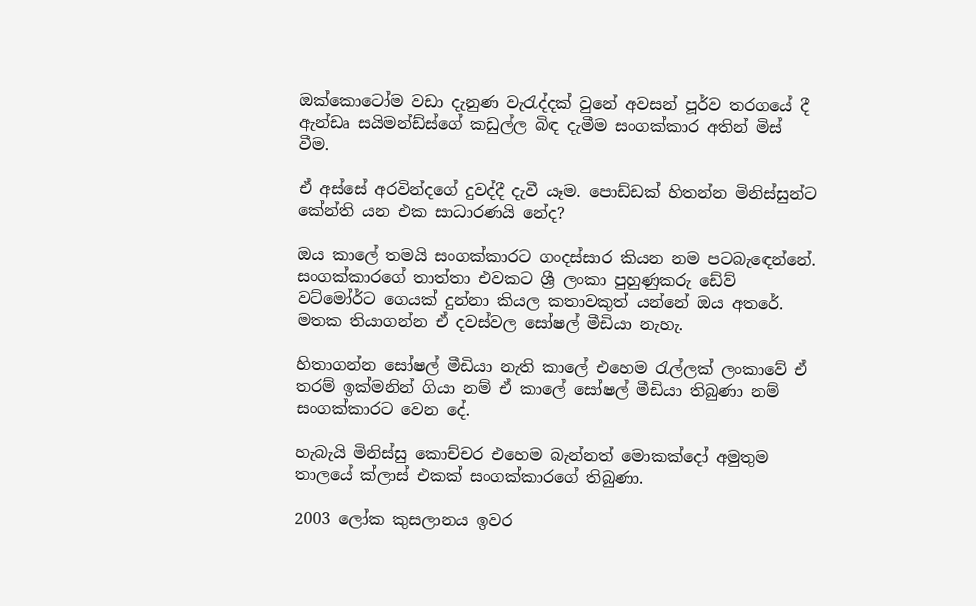ඔක්කොටෝම වඩා දැනුණ වැරැද්දක් වුනේ අවසන් පූර්ව තරගයේ දී ඇන්ඩෘ සයිමන්ඩ්ස්ගේ කඩුල්ල බිඳ දැමීම සංගක්කාර අතින් මිස් වීම.

ඒ අස්සේ අරවින්දගේ දුවද්දී දැවී යෑම. පොඩ්ඩක් හිතන්න මිනිස්සුන්ට කේන්ති යන එක සාධාරණයි නේද?

ඔය කාලේ තමයි සංගක්කාරට ගංදස්සාර කියන නම පටබැඳෙන්නේ. සංගක්කාරගේ තාත්තා එවකට ශ්‍රී ලංකා පුහුණුකරු ඩේව් වට්මෝර්ට ගෙයක් දුන්නා කියල කතාවකුත් යන්නේ ඔය අතරේ. මතක තියාගන්න ඒ දවස්වල සෝෂල් මීඩියා නැහැ.

හිතාගන්න සෝෂල් මීඩියා නැති කාලේ එහෙම රැල්ලක් ලංකාවේ ඒ තරම් ඉක්මනින් ගියා නම් ඒ කාලේ සෝෂල් මීඩියා තිබුණා නම් සංගක්කාරට වෙන දේ.

හැබැයි මිනිස්සු කොච්චර එහෙම බැන්නත් මොකක්දෝ අමුතුම තාලයේ ක්ලාස් එකක් සංගක්කාරගේ තිබුණා.

2003 ලෝක කුසලානය ඉවර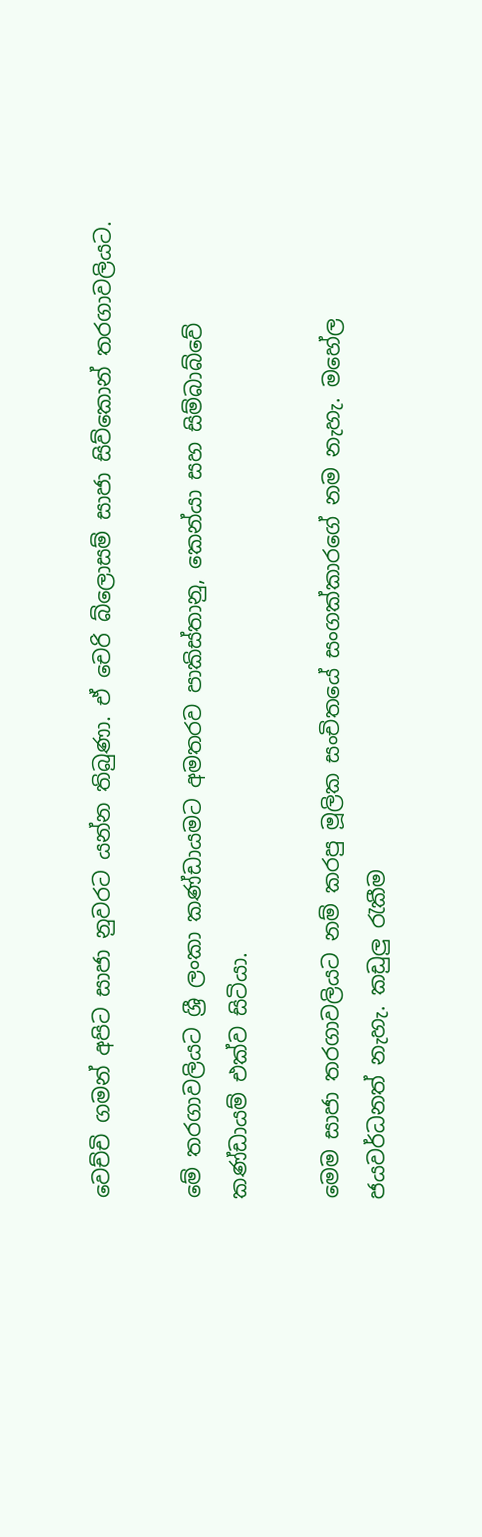වෙච්චි ගමන් අපිට සාජා නුවරට යන්න තිබුණා. ඒ චෙරි බ්ලොසම් සාජා සිව්කොන් තරගාවලියට.

මේ තරගාවලියට ශ්‍රී ලංකා කණ්ඩායමට අමතරව පාකිස්තානු, කෙන්යා සහ සිම්බාබ්වේ කණ්ඩායම් එක්ව සිටියා.

මෙම සාජා තරගාවලියට නම් කරපු මූලික සංචිතයේ සංගක්කාරගේ නම නැහැ. මහේල ජයවර්ධනත් නැහැ. කඩුලු රැකීම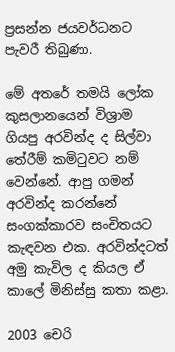ප්‍රසන්න ජයවර්ධනට පැවරී තිබුණා.

මේ අතරේ තමයි ලෝක කුසලානයෙන් විශ්‍රාම ගියපු අරවින්ද ද සිල්වා තේරීම් කමිටුවට නම් වෙන්නේ. ආපු ගමන් අරවින්ද කරන්නේ සංගක්කාරව සංචිතයට කැඳවන එක. අරවින්දටත් අමු කැවිල ද කියල ඒ කාලේ මිනිස්සු කතා කළා.

2003 චෙරි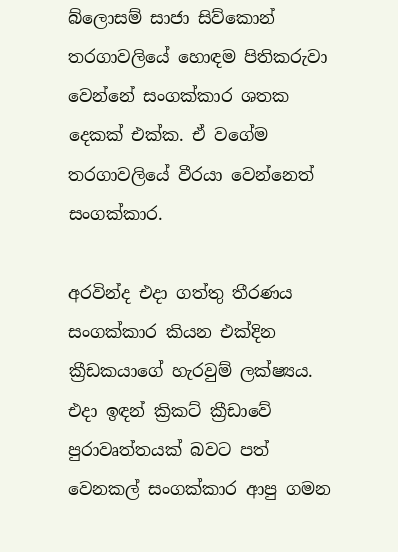බ්ලොසම් සාජා සිව්කොන් තරගාවලියේ හොඳම පිතිකරුවා වෙන්නේ සංගක්කාර ශතක දෙකක් එක්ක. ඒ වගේම තරගාවලියේ වීරයා වෙන්නෙත් සංගක්කාර.

අරවින්ද එදා ගත්තු තීරණය සංගක්කාර කියන එක්දින ක්‍රීඩකයාගේ හැරවුම් ලක්ෂ්‍යය. එදා ඉඳන් ක්‍රිකට් ක්‍රීඩාවේ පුරාවෘත්තයක් බවට පත් වෙනකල් සංගක්කාර ආපු ගමන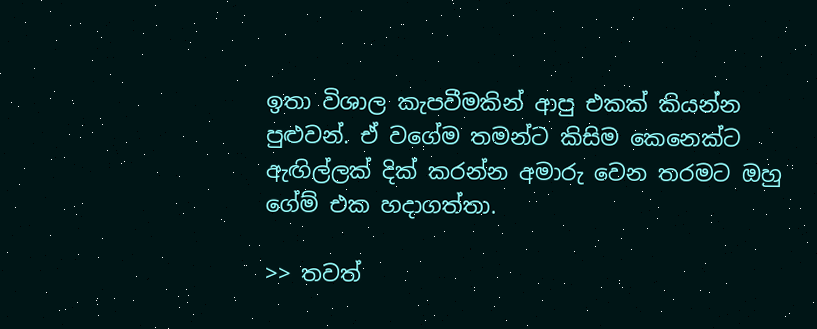ඉතා විශාල කැපවීමකින් ආපු එකක් කියන්න පුළුවන්. ඒ වගේම තමන්ට කිසිම කෙනෙක්ට ඇඟිල්ලක් දික් කරන්න අමාරු වෙන තරමට ඔහු ගේම් එක හදාගත්තා.

>> තවත්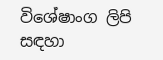විශේෂාංග ලිපි සඳහා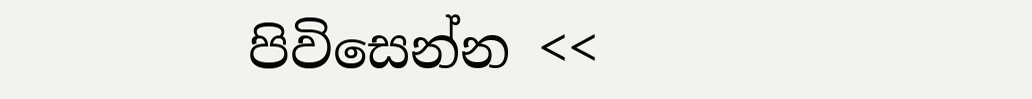පිවිසෙන්න <<